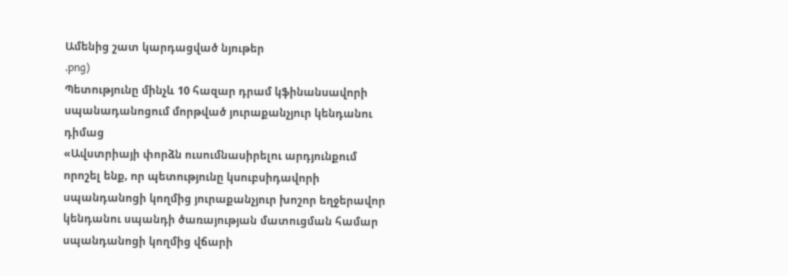Ամենից շատ կարդացված նյութեր
.png)
Պետությունը մինչև 10 հազար դրամ կֆինանսավորի սպանադանոցում մորթված յուրաքանչյուր կենդանու դիմաց
«Ավստրիայի փորձն ուսումնասիրելու արդյունքում որոշել ենք, որ պետությունը կսուբսիդավորի սպանդանոցի կողմից յուրաքանչյուր խոշոր եղջերավոր կենդանու սպանդի ծառայության մատուցման համար սպանդանոցի կողմից վճարի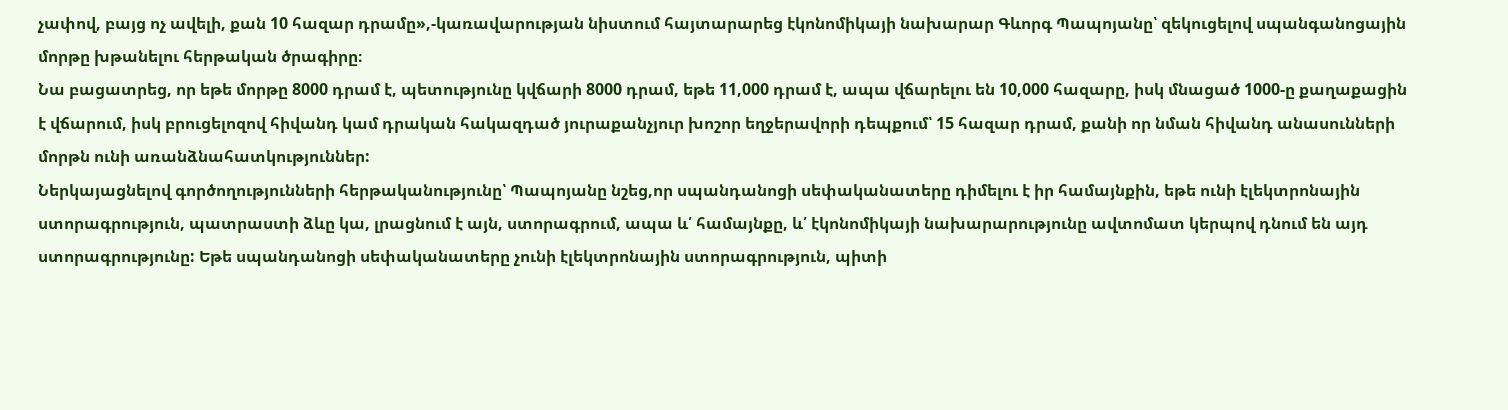չափով, բայց ոչ ավելի, քան 10 հազար դրամը»,-կառավարության նիստում հայտարարեց էկոնոմիկայի նախարար Գևորգ Պապոյանը՝ զեկուցելով սպանգանոցային մորթը խթանելու հերթական ծրագիրը։
Նա բացատրեց, որ եթե մորթը 8000 դրամ է, պետությունը կվճարի 8000 դրամ, եթե 11,000 դրամ է, ապա վճարելու են 10,000 հազարը, իսկ մնացած 1000-ը քաղաքացին է վճարում, իսկ բրուցելոզով հիվանդ կամ դրական հակազդած յուրաքանչյուր խոշոր եղջերավորի դեպքում՝ 15 հազար դրամ, քանի որ նման հիվանդ անասունների մորթն ունի առանձնահատկություններ:
Ներկայացնելով գործողությունների հերթականությունը՝ Պապոյանը նշեց,որ սպանդանոցի սեփականատերը դիմելու է իր համայնքին, եթե ունի էլեկտրոնային ստորագրություն, պատրաստի ձևը կա, լրացնում է այն, ստորագրում, ապա և՛ համայնքը, և՛ էկոնոմիկայի նախարարությունը ավտոմատ կերպով դնում են այդ ստորագրությունը: Եթե սպանդանոցի սեփականատերը չունի էլեկտրոնային ստորագրություն, պիտի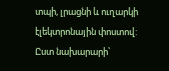տպի, լրացնի և ուղարկի էլեկտրոնային փոստով:
Ըստ նախարարի՝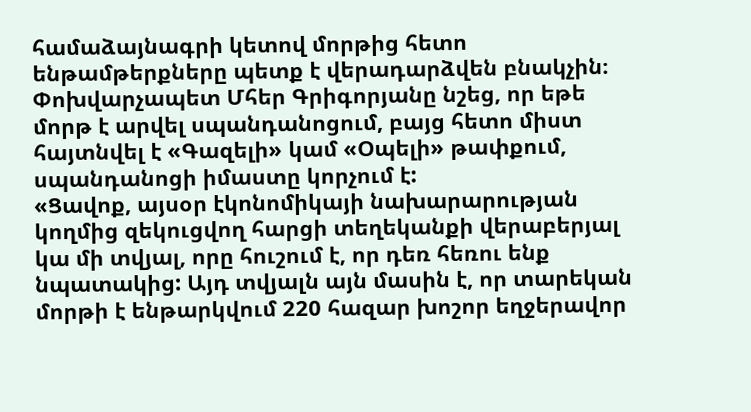համաձայնագրի կետով մորթից հետո ենթամթերքները պետք է վերադարձվեն բնակչին։
Փոխվարչապետ Մհեր Գրիգորյանը նշեց, որ եթե մորթ է արվել սպանդանոցում, բայց հետո միստ հայտնվել է «Գազելի» կամ «Օպելի» թափքում, սպանդանոցի իմաստը կորչում է:
«Ցավոք, այսօր էկոնոմիկայի նախարարության կողմից զեկուցվող հարցի տեղեկանքի վերաբերյալ կա մի տվյալ, որը հուշում է, որ դեռ հեռու ենք նպատակից: Այդ տվյալն այն մասին է, որ տարեկան մորթի է ենթարկվում 220 հազար խոշոր եղջերավոր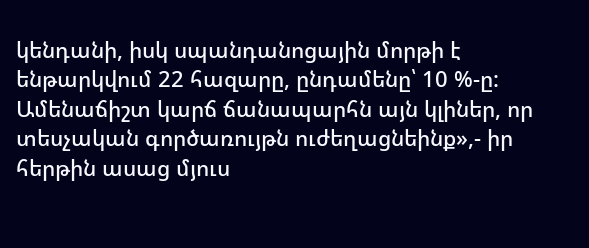կենդանի, իսկ սպանդանոցային մորթի է ենթարկվում 22 հազարը, ընդամենը՝ 10 %-ը: Ամենաճիշտ կարճ ճանապարհն այն կլիներ, որ տեսչական գործառույթն ուժեղացնեինք»,- իր հերթին ասաց մյուս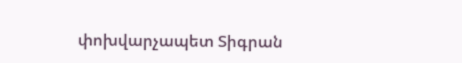փոխվարչապետ Տիգրան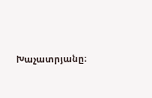Խաչատրյանը։